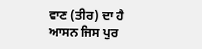ਵਾਣ (ਤੀਰ) ਦਾ ਹੈ ਆਸਨ ਜਿਸ ਪੁਰ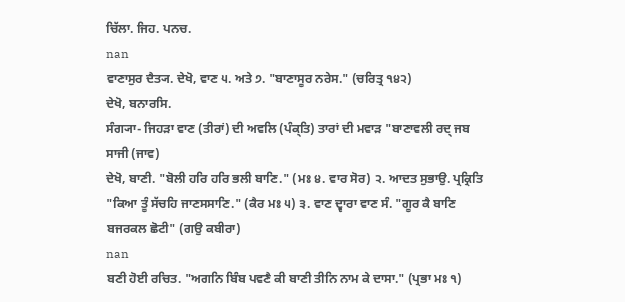ਚਿੱਲਾ. ਜਿਹ. ਪਨਚ.
nan
ਵਾਣਾਸੁਰ ਦੈਤ੍ਯ. ਦੇਖੋ, ਵਾਣ ੫. ਅਤੇ ੭. "ਬਾਣਾਸੂਰ ਨਰੇਸ." (ਚਰਿਤ੍ਰ ੧੪੨)
ਦੇਖੋ, ਬਨਾਰਸਿ.
ਸੰਗ੍ਯਾ- ਜਿਹੜਾ ਵਾਣ (ਤੀਰਾਂ) ਦੀ ਅਵਲਿ (ਪੰਕ੍ਤਿ) ਤਾਰਾਂ ਦੀ ਮਵਾੜ "ਬਾਣਾਵਲੀ ਰਦ੍ ਜਬ ਸਾਜੀ (ਜਾਵ)
ਦੇਖੋ, ਬਾਣੀ. "ਬੋਲੀ ਹਰਿ ਹਰਿ ਭਲੀ ਬਾਣਿ." (ਮਃ ੪. ਵਾਰ ਸੋਰ) ੨. ਆਦਤ ਸੁਭਾਉ. ਪ੍ਰਕ੍ਰਿਤਿ "ਕਿਆ ਤੂੰ ਸੱਚਹਿ ਜਾਣਸਸਾਣਿ." (ਕੈਰ ਮਃ ੫) ੩. ਵਾਣ ਦ੍ਵਾਰਾ ਵਾਣ ਸੰ. "ਗੂਰ ਕੈ ਬਾਣਿ ਬਜਰਕਲ ਛੋਟੀ" (ਗਉ ਕਬੀਰਾ)
nan
ਬਣੀ ਹੋਈ ਰਚਿਤ. "ਅਗਨਿ ਬਿੰਬ ਪਵਣੈ ਕੀ ਬਾਣੀ ਤੀਨਿ ਨਾਮ ਕੇ ਦਾਸਾ." (ਪ੍ਰਭਾ ਮਃ ੧)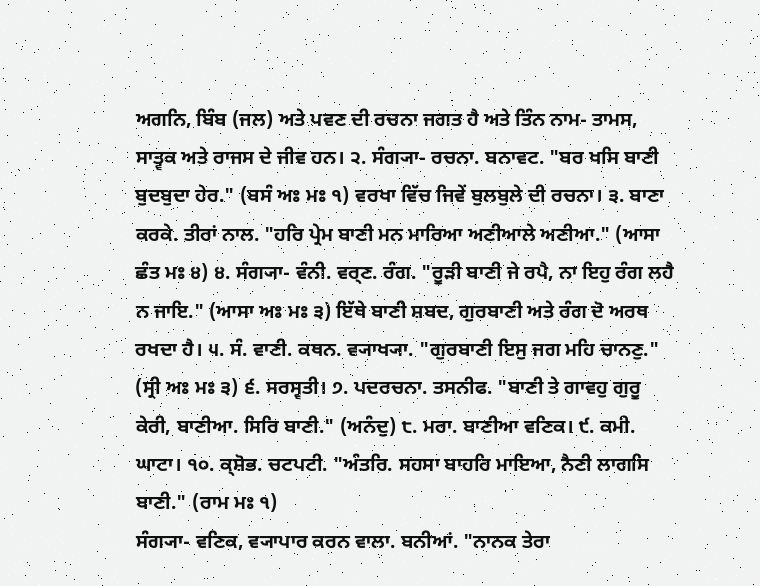ਅਗਨਿ, ਬਿੰਬ (ਜਲ) ਅਤੇ ਪਵਣ ਦੀ ਰਚਨਾ ਜਗਤ ਹੈ ਅਤੇ ਤਿੰਨ ਨਾਮ- ਤਾਮਸ, ਸਾਤ੍ਵਕ ਅਤੇ ਰਾਜਸ ਦੇ ਜੀਵ ਹਨ। ੨. ਸੰਗ੍ਯਾ- ਰਚਨਾ. ਬਨਾਵਟ. "ਬਰ ਖਸਿ ਬਾਣੀ ਬੁਦਬੁਦਾ ਹੇਰ." (ਬਸੰ ਅਃ ਮਃ ੧) ਵਰਖਾ ਵਿੱਚ ਜਿਵੇਂ ਬੁਲਬੁਲੇ ਦੀ ਰਚਨਾ। ੩. ਬਾਣਾ ਕਰਕੇ. ਤੀਰਾਂ ਨਾਲ. "ਹਰਿ ਪ੍ਰੇਮ ਬਾਣੀ ਮਨ ਮਾਰਿਆ ਅਣੀਆਲੇ ਅਣੀਆ." (ਆਸਾ ਛੰਤ ਮਃ ੪) ੪. ਸੰਗ੍ਯਾ- ਵੰਨੀ. ਵਰ੍ਣ. ਰੰਗ. "ਰੂੜੀ ਬਾਣੀ ਜੇ ਰਪੈ, ਨਾ ਇਹੁ ਰੰਗ ਲਹੈ ਨ ਜਾਇ." (ਆਸਾ ਅਃ ਮਃ ੩) ਇੱਥੇ ਬਾਣੀ ਸ਼ਬਦ, ਗੁਰਬਾਣੀ ਅਤੇ ਰੰਗ ਦੋ ਅਰਥ ਰਖਦਾ ਹੈ। ੫. ਸੰ. ਵਾਣੀ. ਕਥਨ. ਵ੍ਯਾਖ੍ਯਾ. "ਗੁਰਬਾਣੀ ਇਸੁ ਜਗ ਮਹਿ ਚਾਨਣੁ." (ਸ੍ਰੀ ਅਃ ਮਃ ੩) ੬. ਸਰਸ੍ਵਤੀ। ੭. ਪਦਰਚਨਾ. ਤਸਨੀਫ. "ਬਾਣੀ ਤੇ ਗਾਵਹੁ ਗੁਰੂ ਕੇਰੀ, ਬਾਣੀਆ. ਸਿਰਿ ਬਾਣੀ." (ਅਨੰਦੁ) ੮. ਮਰਾ. ਬਾਣੀਆ ਵਣਿਕ। ੯. ਕਮੀ. ਘਾਟਾ। ੧੦. ਕ੍ਸ਼ੋਭ. ਚਟਪਟੀ. "ਅੰਤਰਿ. ਸਹਸਾ ਬਾਹਰਿ ਮਾਇਆ, ਨੈਣੀ ਲਾਗਸਿ ਬਾਣੀ." (ਰਾਮ ਮਃ ੧)
ਸੰਗ੍ਯਾ- ਵਣਿਕ, ਵ੍ਯਾਪਾਰ ਕਰਨ ਵਾਲਾ. ਬਨੀਆਂ. "ਨਾਨਕ ਤੇਰਾ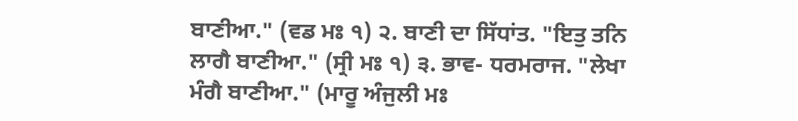ਬਾਣੀਆ." (ਵਡ ਮਃ ੧) ੨. ਬਾਣੀ ਦਾ ਸਿੱਧਾਂਤ. "ਇਤੁ ਤਨਿ ਲਾਗੈ ਬਾਣੀਆ." (ਸ੍ਰੀ ਮਃ ੧) ੩. ਭਾਵ- ਧਰਮਰਾਜ. "ਲੇਖਾ ਮੰਗੈ ਬਾਣੀਆ." (ਮਾਰੂ ਅੰਜੁਲੀ ਮਃ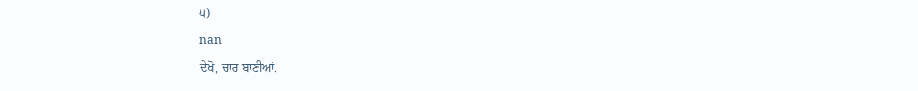੫)
nan
ਦੇਖੋ, ਚਾਰ ਬਾਣੀਆਂ.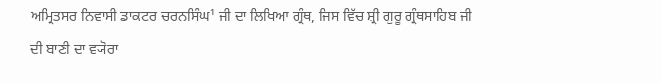ਅਮ੍ਰਿਤਸਰ ਨਿਵਾਸੀ ਡਾਕਟਰ ਚਰਨਸਿੰਘ¹ ਜੀ ਦਾ ਲਿਖਿਆ ਗ੍ਰੰਥ, ਜਿਸ ਵਿੱਚ ਸ਼੍ਰੀ ਗੁਰੂ ਗ੍ਰੰਥਸਾਹਿਬ ਜੀ ਦੀ ਬਾਣੀ ਦਾ ਵ੍ਯੋਰਾ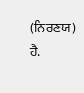(ਨਿਰਣਯ) ਹੈ.